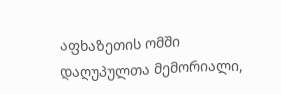აფხაზეთის ომში დაღუპულთა მემორიალი,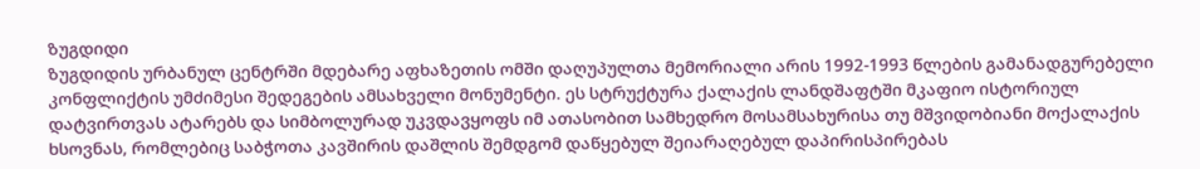ზუგდიდი
ზუგდიდის ურბანულ ცენტრში მდებარე აფხაზეთის ომში დაღუპულთა მემორიალი არის 1992-1993 წლების გამანადგურებელი კონფლიქტის უმძიმესი შედეგების ამსახველი მონუმენტი. ეს სტრუქტურა ქალაქის ლანდშაფტში მკაფიო ისტორიულ დატვირთვას ატარებს და სიმბოლურად უკვდავყოფს იმ ათასობით სამხედრო მოსამსახურისა თუ მშვიდობიანი მოქალაქის ხსოვნას, რომლებიც საბჭოთა კავშირის დაშლის შემდგომ დაწყებულ შეიარაღებულ დაპირისპირებას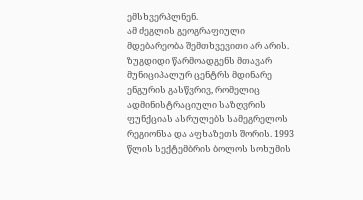ემსხვერპლნენ.
ამ ძეგლის გეოგრაფიული მდებარეობა შემთხვევითი არ არის. ზუგდიდი წარმოადგენს მთავარ მუნიციპალურ ცენტრს მდინარე ენგურის გასწვრივ, რომელიც ადმინისტრაციული საზღვრის ფუნქციას ასრულებს სამეგრელოს რეგიონსა და აფხაზეთს შორის. 1993 წლის სექტემბრის ბოლოს სოხუმის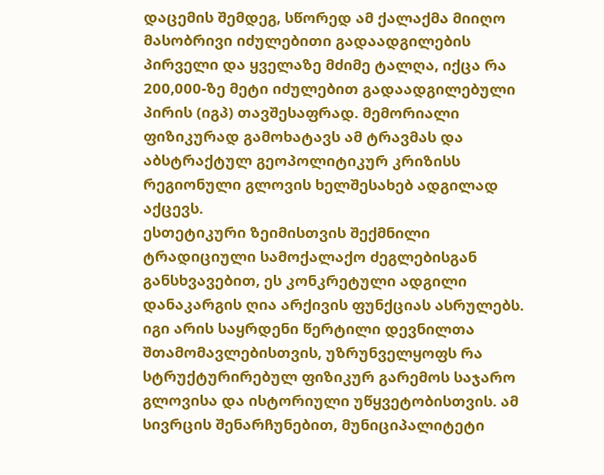დაცემის შემდეგ, სწორედ ამ ქალაქმა მიიღო მასობრივი იძულებითი გადაადგილების პირველი და ყველაზე მძიმე ტალღა, იქცა რა 200,000-ზე მეტი იძულებით გადაადგილებული პირის (იგპ) თავშესაფრად. მემორიალი ფიზიკურად გამოხატავს ამ ტრავმას და აბსტრაქტულ გეოპოლიტიკურ კრიზისს რეგიონული გლოვის ხელშესახებ ადგილად აქცევს.
ესთეტიკური ზეიმისთვის შექმნილი ტრადიციული სამოქალაქო ძეგლებისგან განსხვავებით, ეს კონკრეტული ადგილი დანაკარგის ღია არქივის ფუნქციას ასრულებს. იგი არის საყრდენი წერტილი დევნილთა შთამომავლებისთვის, უზრუნველყოფს რა სტრუქტურირებულ ფიზიკურ გარემოს საჯარო გლოვისა და ისტორიული უწყვეტობისთვის. ამ სივრცის შენარჩუნებით, მუნიციპალიტეტი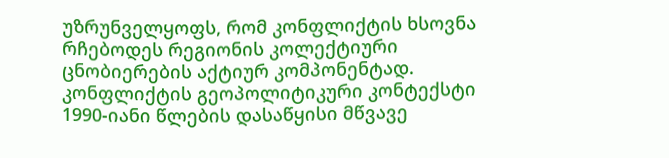უზრუნველყოფს, რომ კონფლიქტის ხსოვნა რჩებოდეს რეგიონის კოლექტიური ცნობიერების აქტიურ კომპონენტად.
კონფლიქტის გეოპოლიტიკური კონტექსტი
1990-იანი წლების დასაწყისი მწვავე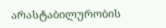არასტაბილურობის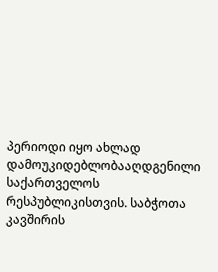პერიოდი იყო ახლად დამოუკიდებლობააღდგენილი საქართველოს რესპუბლიკისთვის. საბჭოთა კავშირის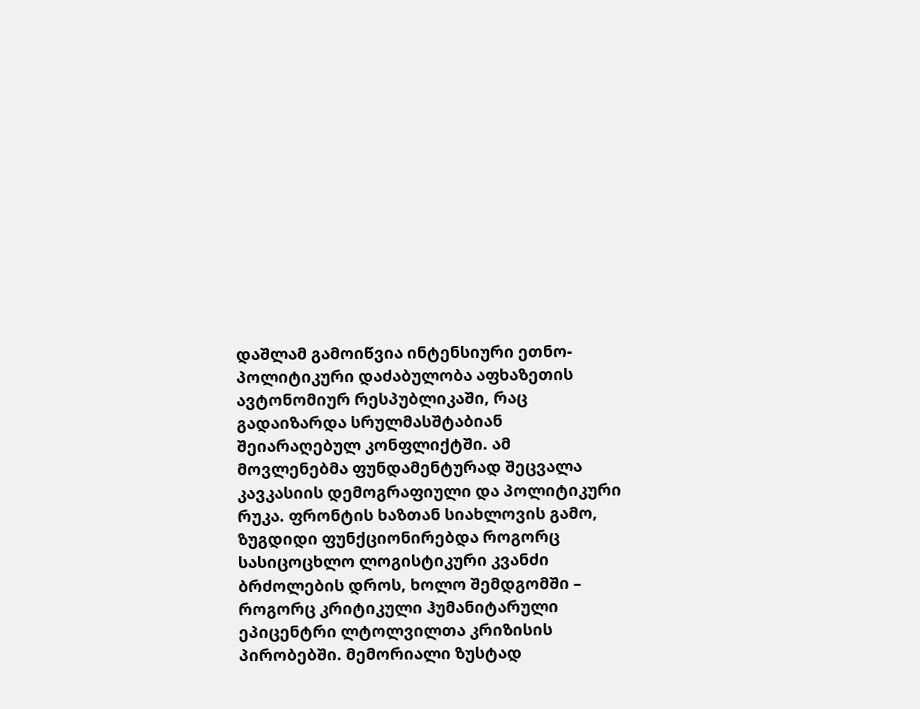დაშლამ გამოიწვია ინტენსიური ეთნო-პოლიტიკური დაძაბულობა აფხაზეთის ავტონომიურ რესპუბლიკაში, რაც გადაიზარდა სრულმასშტაბიან შეიარაღებულ კონფლიქტში. ამ მოვლენებმა ფუნდამენტურად შეცვალა კავკასიის დემოგრაფიული და პოლიტიკური რუკა. ფრონტის ხაზთან სიახლოვის გამო, ზუგდიდი ფუნქციონირებდა როგორც სასიცოცხლო ლოგისტიკური კვანძი ბრძოლების დროს, ხოლო შემდგომში – როგორც კრიტიკული ჰუმანიტარული ეპიცენტრი ლტოლვილთა კრიზისის პირობებში. მემორიალი ზუსტად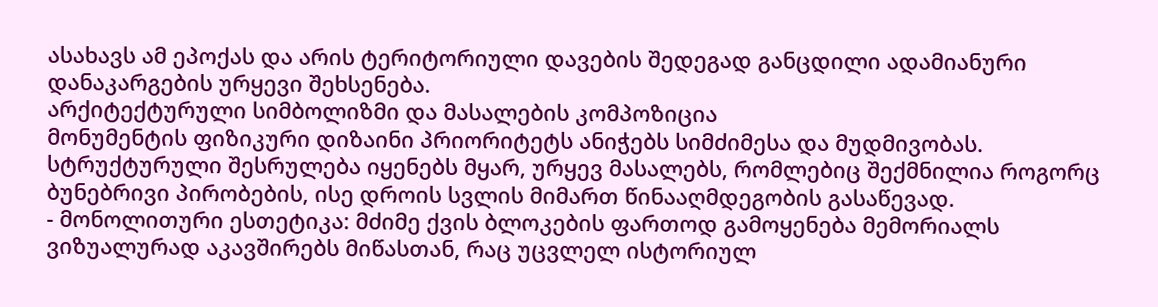ასახავს ამ ეპოქას და არის ტერიტორიული დავების შედეგად განცდილი ადამიანური დანაკარგების ურყევი შეხსენება.
არქიტექტურული სიმბოლიზმი და მასალების კომპოზიცია
მონუმენტის ფიზიკური დიზაინი პრიორიტეტს ანიჭებს სიმძიმესა და მუდმივობას. სტრუქტურული შესრულება იყენებს მყარ, ურყევ მასალებს, რომლებიც შექმნილია როგორც ბუნებრივი პირობების, ისე დროის სვლის მიმართ წინააღმდეგობის გასაწევად.
- მონოლითური ესთეტიკა: მძიმე ქვის ბლოკების ფართოდ გამოყენება მემორიალს ვიზუალურად აკავშირებს მიწასთან, რაც უცვლელ ისტორიულ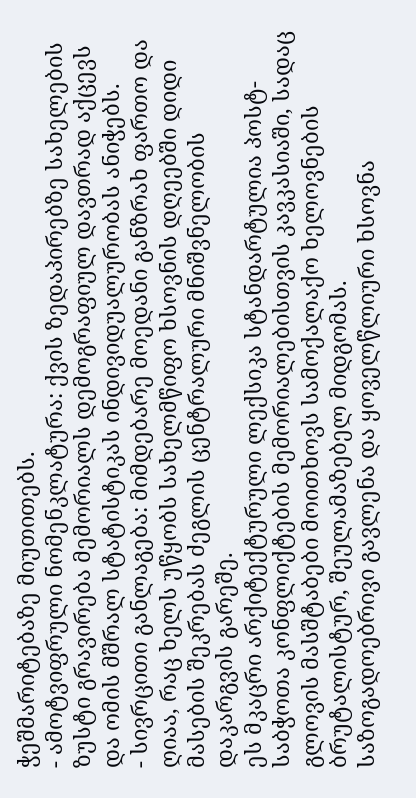ჭეშმარიტებაზე მიუთითებს.
- ამოტვიფრული ნომენკლატურა: ქვის ზედაპირებზე სახელების ზუსტი გრავირება მემორიალს დემოგრაფიულ დავთრად აქცევს და ომის მშრალ სტატისტიკას ინდივიდუალურობას ანიჭებს.
- სივრცითი განლაგება: მიმდებარე მოედანი განზრახ ფართო და ღიაა, რაც ხელს უწყობს სახელმწიფო ხსოვნის დღეებში დიდი მასების შეკრებას ძეგლის ცენტრალური მნიშვნელობის დაკარგვის გარეშე.
ეს მკაცრი არქიტექტურული ლექსიკა სტანდარტულია პოსტ-საბჭოთა კონფლიქტების მემორიალებისთვის კავკასიაში, სადაც გლოვის მასშტაბები მოითხოვს სამოქალაქო ხელოვნების ბრუტალისტურ, შეულამაზებელ მიდგომას.
საზოგადოებრივი გავლენა და ყოველწლიური ხსოვნა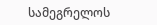სამეგრელოს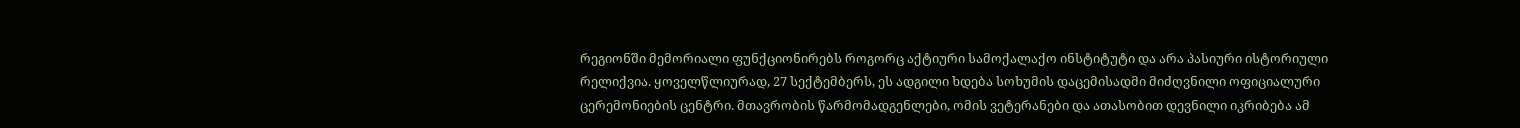რეგიონში მემორიალი ფუნქციონირებს როგორც აქტიური სამოქალაქო ინსტიტუტი და არა პასიური ისტორიული რელიქვია. ყოველწლიურად, 27 სექტემბერს, ეს ადგილი ხდება სოხუმის დაცემისადმი მიძღვნილი ოფიციალური ცერემონიების ცენტრი. მთავრობის წარმომადგენლები, ომის ვეტერანები და ათასობით დევნილი იკრიბება ამ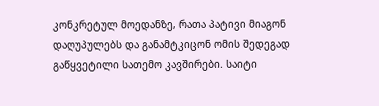კონკრეტულ მოედანზე, რათა პატივი მიაგონ დაღუპულებს და განამტკიცონ ომის შედეგად გაწყვეტილი სათემო კავშირები. საიტი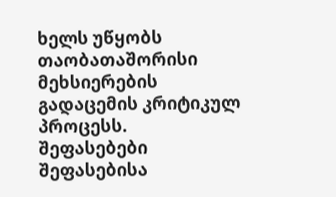ხელს უწყობს თაობათაშორისი მეხსიერების გადაცემის კრიტიკულ პროცესს.
შეფასებები
შეფასებისა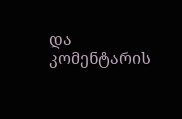და კომენტარის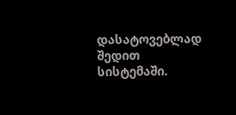დასატოვებლად შედით სისტემაში.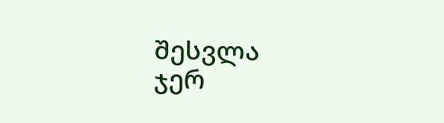შესვლა
ჯერ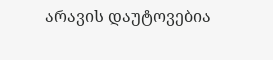არავის დაუტოვებია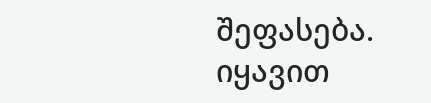შეფასება. იყავით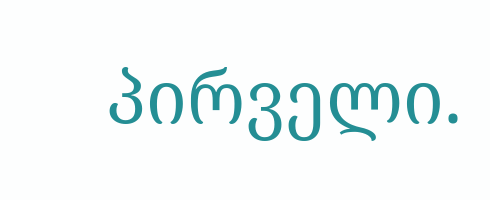პირველი.